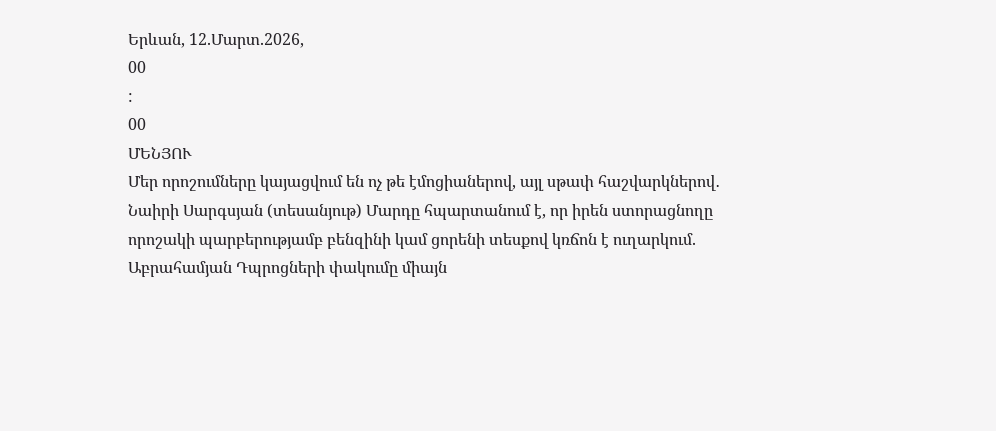Երևան, 12.Մարտ.2026,
00
:
00
ՄԵՆՅՈՒ
Մեր որոշումները կայացվում են ոչ թե էմոցիաներով, այլ սթափ հաշվարկներով․ Նաիրի Սարգսյան (տեսանյութ) Մարդը հպարտանում է, որ իրեն ստորացնողը որոշակի պարբերությամբ բենզինի կամ ցորենի տեսքով կռճոն է ուղարկում. Աբրահամյան Դպրոցների փակումը միայն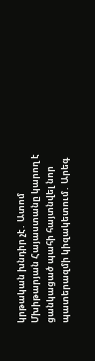կրթական խնդիր չէ․ Ատոմ Մխիթարյան Հայաստանը կարող է ցանկացած պահի հայտնվել նոր պատերազմի կիզակետում․ Արեգ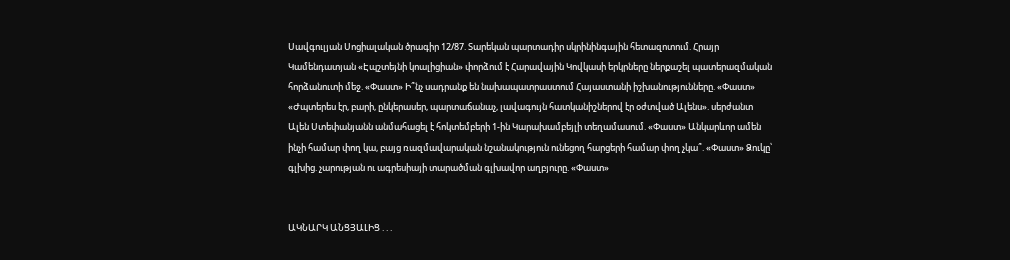Սավգուլյան Սոցիալական ծրագիր 12/87. Տարեկան պարտադիր սկրինինգային հետազոտում. Հրայր Կամենդատյան «Էպշտեյնի կոալիցիան» փորձում է Հարավային Կովկասի երկրները ներքաշել պատերազմական հորձանուտի մեջ. «Փաստ» Ի՞նչ սադրանք են նախապատրաստում Հայաստանի իշխանությունները. «Փաստ» «Ժպտերես էր, բարի, ընկերասեր, պարտաճանաչ, լավագույն հատկանիշներով էր օժտված Ալենս». սերժանտ Ալեն Ստեփանյանն անմահացել է հոկտեմբերի 1-ին Կարախամբեյլի տեղամասում. «Փաստ» Անկարևոր ամեն ինչի համար փող կա, բայց ռազմավարական նշանակություն ունեցող հարցերի համար փող չկա՞. «Փաստ» Ձուկը՝ գլխից. չարության ու ագրեսիայի տարածման գլխավոր աղբյուրը. «Փաստ»


ԱԿՆԱՐԿ ԱՆՑՅԱԼԻՑ . . .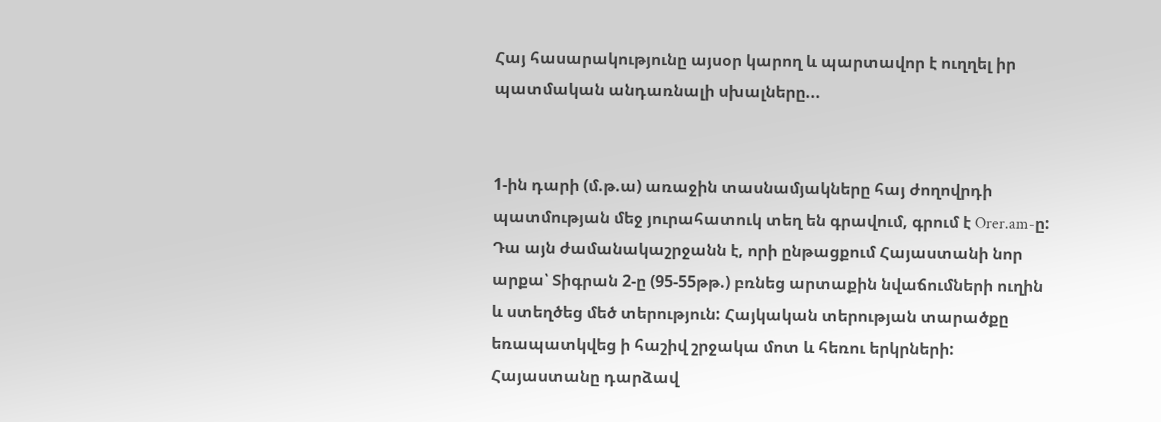Հայ հասարակությունը այսօր կարող և պարտավոր է ուղղել իր պատմական անդառնալի սխալները...


1-ին դարի (մ.թ.ա) առաջին տասնամյակները հայ ժողովրդի պատմության մեջ յուրահատուկ տեղ են գրավում, գրում է Orer.am-ը: Դա այն ժամանակաշրջանն է, որի ընթացքում Հայաստանի նոր արքա՝ Տիգրան 2-ը (95-55թթ.) բռնեց արտաքին նվաճումների ուղին և ստեղծեց մեծ տերություն: Հայկական տերության տարածքը եռապատկվեց ի հաշիվ շրջակա մոտ և հեռու երկրների: Հայաստանը դարձավ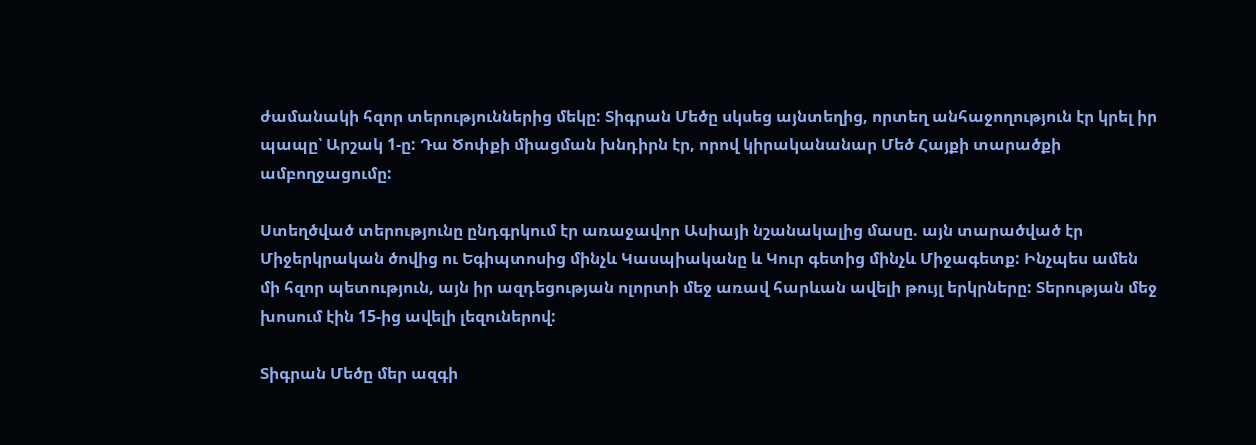ժամանակի հզոր տերություններից մեկը: Տիգրան Մեծը սկսեց այնտեղից, որտեղ անհաջողություն էր կրել իր պապը՝ Արշակ 1-ը: Դա Ծոփքի միացման խնդիրն էր, որով կիրականանար Մեծ Հայքի տարածքի ամբողջացումը:

Ստեղծված տերությունը ընդգրկում էր առաջավոր Ասիայի նշանակալից մասը. այն տարածված էր Միջերկրական ծովից ու Եգիպտոսից մինչև Կասպիականը և Կուր գետից մինչև Միջագետք: Ինչպես ամեն մի հզոր պետություն, այն իր ազդեցության ոլորտի մեջ առավ հարևան ավելի թույլ երկրները: Տերության մեջ խոսում էին 15-ից ավելի լեզուներով:

Տիգրան Մեծը մեր ազգի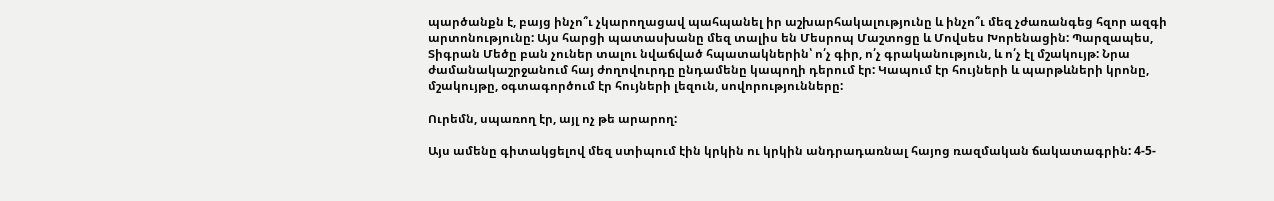պարծանքն է, բայց ինչո՞ւ չկարողացավ պահպանել իր աշխարհակալությունը և ինչո՞ւ մեզ չժառանգեց հզոր ազգի արտոնությունը: Այս հարցի պատասխանը մեզ տալիս են Մեսրոպ Մաշտոցը և Մովսես Խորենացին: Պարզապես, Տիգրան Մեծը բան չուներ տալու նվաճված հպատակներին՝ ո՛չ գիր, ո՛չ գրականություն, և ո՛չ էլ մշակույթ: Նրա ժամանակաշրջանում հայ ժողովուրդը ընդամենը կապողի դերում էր: Կապում էր հույների և պարթևների կրոնը, մշակույթը, օգտագործում էր հույների լեզուն, սովորությունները:

Ուրեմն, սպառող էր, այլ ոչ թե արարող:

Այս ամենը գիտակցելով մեզ ստիպում էին կրկին ու կրկին անդրադառնալ հայոց ռազմական ճակատագրին: 4-5-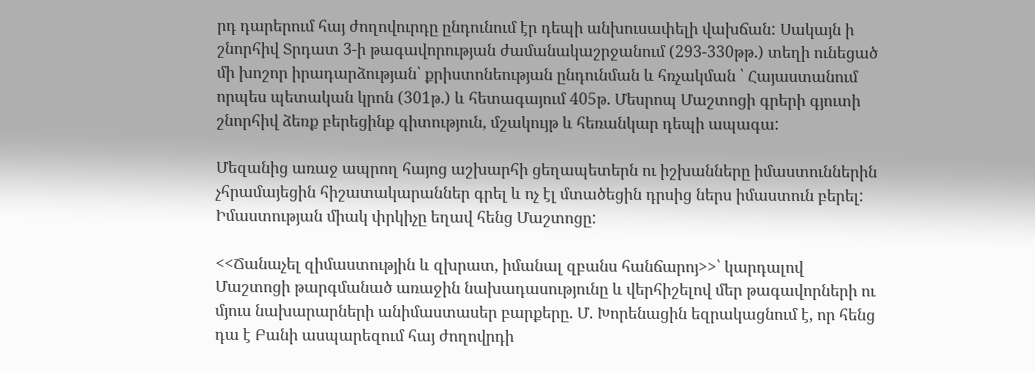րդ դարերում հայ ժողովուրդը ընդունում էր դեպի անխուսափելի վախճան: Սակայն ի շնորհիվ Տրդատ 3-ի թագավորության ժամանակաշրջանում (293-330թթ.) տեղի ունեցած մի խոշոր իրադարձության՝ քրիստոնեության ընդունման և հռչակման ՝ Հայաստանում որպես պետական կրոն (301թ.) և հետագայում 405թ. Մեսրոպ Մաշտոցի գրերի գյուտի շնորհիվ ձեռք բերեցինք գիտություն, մշակույթ և հեռանկար դեպի ապագա:

Մեզանից առաջ ապրող հայոց աշխարհի ցեղապետերն ու իշխանները իմաստուններին չհրամայեցին հիշատակարաններ գրել և ոչ էլ մտածեցին դրսից ներս իմաստուն բերել: Իմաստության միակ փրկիչը եղավ հենց Մաշտոցը:

<<Ճանաչել զիմաստությին և զխրատ, իմանալ զբանս հանճարոյ>>՝ կարդալով Մաշտոցի թարգմանած առաջին նախադասությունը և վերհիշելով մեր թագավորների ու մյուս նախարարների անիմաստասեր բարքերը. Մ. Խորենացին եզրակացնում է, որ հենց դա է Բանի ասպարեզում հայ ժողովրդի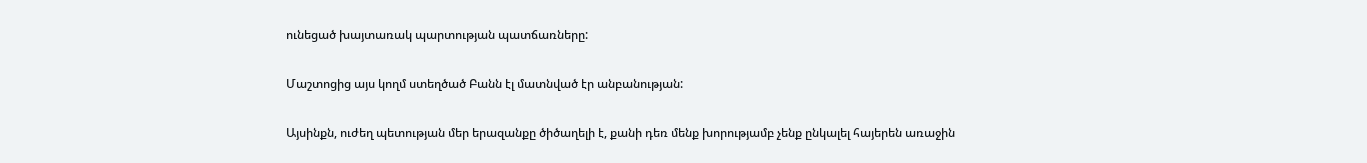ունեցած խայտառակ պարտության պատճառները:

Մաշտոցից այս կողմ ստեղծած Բանն էլ մատնված էր անբանության:

Այսինքն, ուժեղ պետության մեր երազանքը ծիծաղելի է, քանի դեռ մենք խորությամբ չենք ընկալել հայերեն առաջին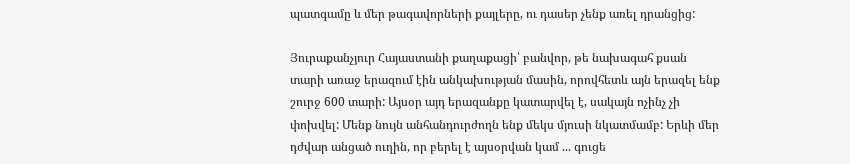պատգամը և մեր թագավորների քայլերը, ու դասեր չենք առել դրանցից:

Յուրաքանչյուր Հայաստանի քաղաքացի՝ բանվոր, թե նախագահ քսան տարի առաջ երազում էին անկախության մասին, որովհետև այն երազել ենք շուրջ 600 տարի: Այսօր այդ երազանքը կատարվել է, սակայն ոչինչ չի փոխվել: Մենք նույն անհանդուրժողն ենք մեկս մյուսի նկատմամբ: Երևի մեր դժվար անցած ուղին, որ բերել է այսօրվան կամ ... գուցե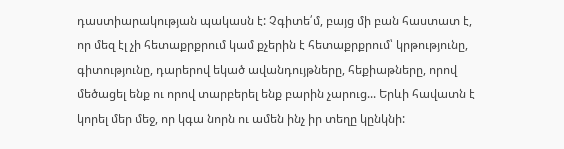դաստիարակության պակասն է: Չգիտե՛մ, բայց մի բան հաստատ է, որ մեզ էլ չի հետաքրքրում կամ քչերին է հետաքրքրում՝ կրթությունը, գիտությունը, դարերով եկած ավանդույթները, հեքիաթները, որով մեծացել ենք ու որով տարբերել ենք բարին չարուց... Երևի հավատն է կորել մեր մեջ, որ կգա նորն ու ամեն ինչ իր տեղը կընկնի: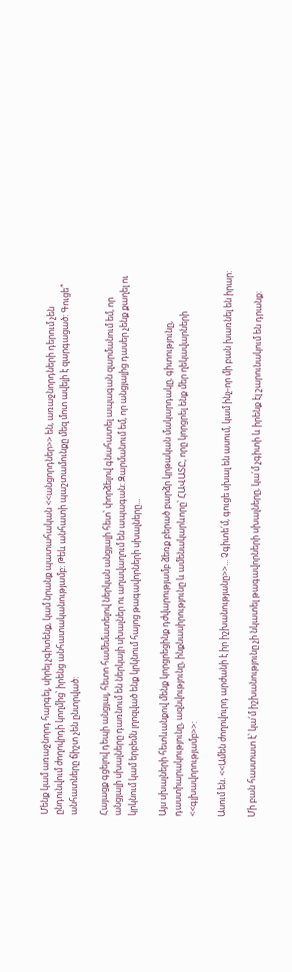Մենք կամ առաջնորդ հարգել, սիրել չգիտենք, կամ նրանք պատահական <<անցորդներ>> են, առաջնորդների դերում չեն ընդունվում ժողովրդի կողմից՝ իրենց անհատականությամբ: Թեև անհատի պաշտամունքը մեզ մոտ ավելի է զարգացած: Գուցե՞ անհատները ճիշտ չեն ընտրված:

Հայացք գցելով դեպի անցյալ, հետո համեմատելով ներկան անցյալի հետ՝ փորձելով գնահատել ապագան զարմանում եմ, որ անցյալի սխալները դառնում են ներկայի սխալներ ու աղավաղում են ապագան: Զարմանում եմ, որ անցյալից դասեր չենք քաղել ու կրկնում կամ երբեմն լղոզված ենք կրկնում հայոց թագավորների սխալները...

Այս սխալների հետևանքով մենք կորցրեցինք դժվարությամբ ձեռք բերած բարձր կրթական մակարդակը, գիտությունը, դաստիարակությունը, ազնվությունը, ինքնասիրությունը և ամենակարևորը՝ ՀԱՎԱՏԸ, որը կորցրել ենք մեր ղեկավարների <<գլխավորությամբ>>:

Ասում են. <<Ամեն ժողովուրդ արժանի է իր իշխանությանը>>... Չգիտե՛մ, գուցե սխալ են ասում, կամ ինչ-որ մի բան խառնել են իրար:

Մի բան հաստատ է՝ կա՛մ իշխանությունը չի նկատել թագավորների սխալները, կա՛մ չգիտի և իրենք էլ շարունակում են դրանք: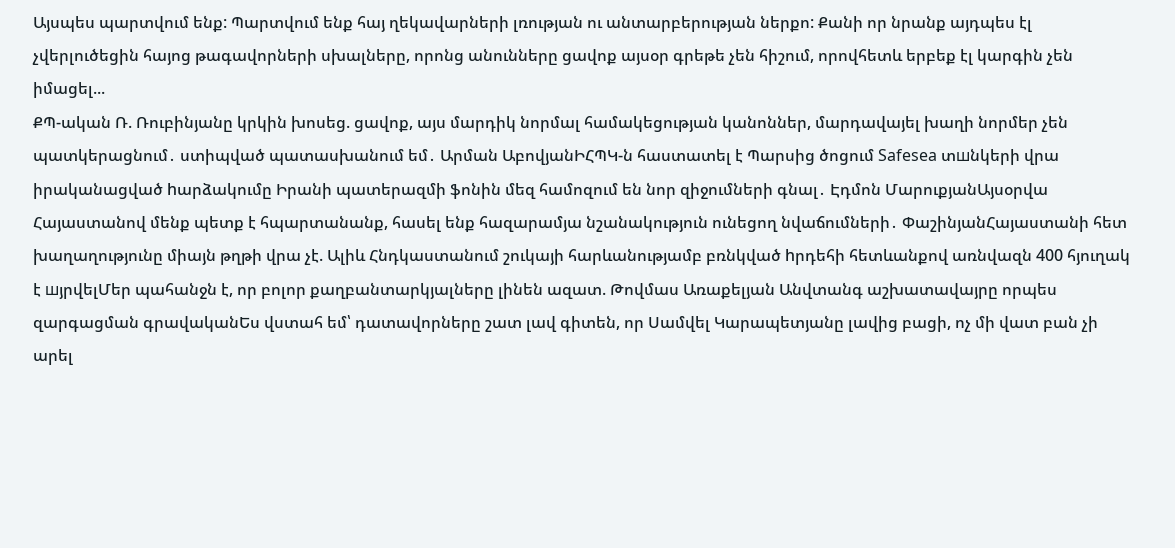Այսպես պարտվում ենք: Պարտվում ենք հայ ղեկավարների լռության ու անտարբերության ներքո: Քանի որ նրանք այդպես էլ չվերլուծեցին հայոց թագավորների սխալները, որոնց անունները ցավոք այսօր գրեթե չեն հիշում, որովհետև երբեք էլ կարգին չեն իմացել...
ՔՊ-ական Ռ. Ռուբինյանը կրկին խոսեց. ցավոք, այս մարդիկ նորմալ համակեցության կանոններ, մարդավայել խաղի նորմեր չեն պատկերացնում․ ստիպված պատասխանում եմ․ Արման ԱբովյանԻՀՊԿ-ն հաստատել է Պարսից ծոցում Safesea տшնկերի վրա իրականացված hարձակումը Իրանի պատերազմի ֆոնին մեզ համոզում են նոր զիջումների գնալ․ Էդմոն ՄարուքյանԱյսօրվա Հայաստանով մենք պետք է հպարտանանք, հասել ենք հազարամյա նշանակություն ունեցող նվաճումների․ ՓաշինյանՀայաստանի հետ խաղաղությունը միայն թղթի վրա չէ. Ալիև Հնդկաստանում շուկայի հարևանությամբ բռնկված hրդեհի հետևանքով առնվազն 400 հյուղակ է шյրվելՄեր պահանջն է, որ բոլոր քաղբանտարկյալները լինեն ազատ. Թովմաս Առաքելյան Անվտանգ աշխատավայրը որպես զարգացման գրավականԵս վստահ եմ՝ դատավորները շատ լավ գիտեն, որ Սամվել Կարապետյանը լավից բացի, ոչ մի վատ բան չի արել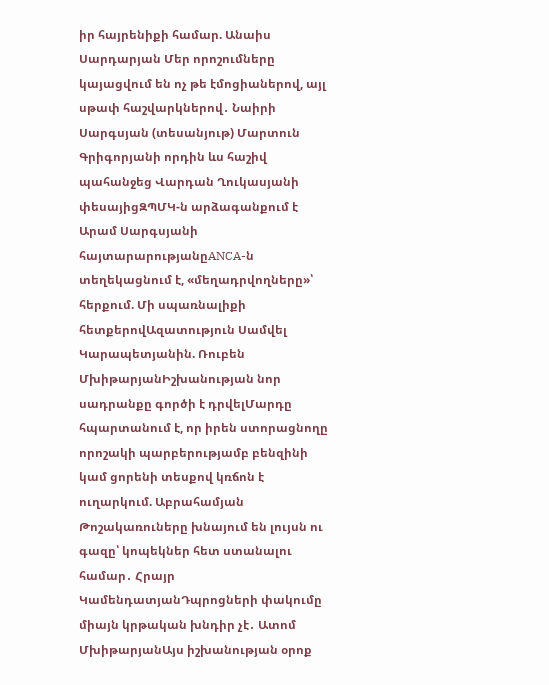իր հայրենիքի համար. Անաիս Սարդարյան Մեր որոշումները կայացվում են ոչ թե էմոցիաներով, այլ սթափ հաշվարկներով․ Նաիրի Սարգսյան (տեսանյութ) Մարտուն Գրիգորյանի որդին ևս հաշիվ պահանջեց Վարդան Ղուկասյանի փեսայիցԶՊՄԿ-ն արձագանքում է Արամ Սարգսյանի հայտարարությանըANCA-ն տեղեկացնում է, «մեղադրվողները»՝ հերքում. Մի սպառնալիքի հետքերովԱզատություն Սամվել Կարապետյանին. Ռուբեն ՄխիթարյանԻշխանության նոր սադրանքը գործի է դրվելՄարդը հպարտանում է, որ իրեն ստորացնողը որոշակի պարբերությամբ բենզինի կամ ցորենի տեսքով կռճոն է ուղարկում. Աբրահամյան Թոշակառուները խնայում են լույսն ու գազը՝ կոպեկներ հետ ստանալու համար․ Հրայր ԿամենդատյանԴպրոցների փակումը միայն կրթական խնդիր չէ․ Ատոմ ՄխիթարյանԱյս իշխանության օրոք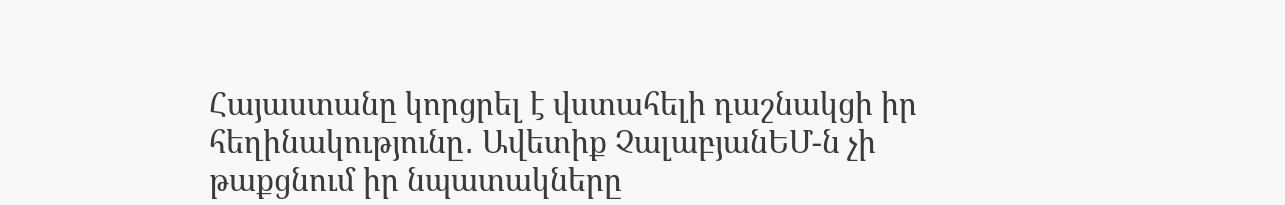Հայաստանը կորցրել է վստահելի դաշնակցի իր հեղինակությունը․ Ավետիք ՉալաբյանԵՄ-ն չի թաքցնում իր նպատակները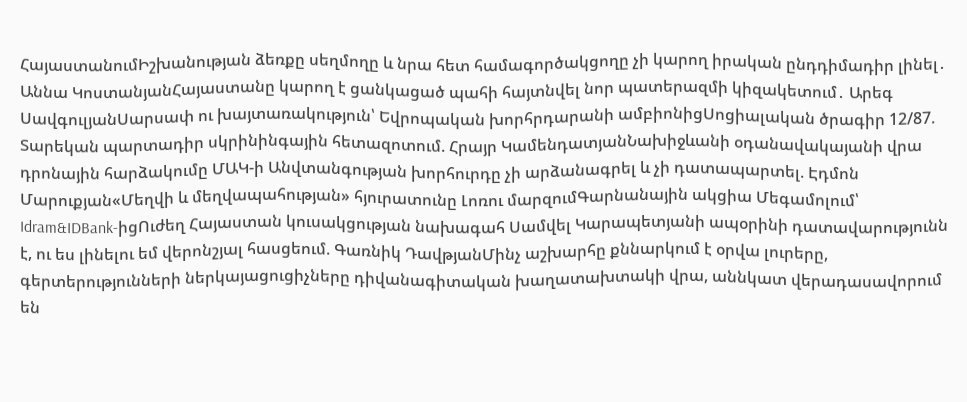ՀայաստանումԻշխանության ձեռքը սեղմողը և նրա հետ համագործակցողը չի կարող իրական ընդդիմադիր լինել․ Աննա ԿոստանյանՀայաստանը կարող է ցանկացած պահի հայտնվել նոր պատերազմի կիզակետում․ Արեգ ՍավգուլյանՍարսափ ու խայտառակություն՝ Եվրոպական խորհրդարանի ամբիոնիցՍոցիալական ծրագիր 12/87. Տարեկան պարտադիր սկրինինգային հետազոտում. Հրայր ԿամենդատյանՆախիջևանի օդանավակայանի վրա դրոնային հարձակումը ՄԱԿ-ի Անվտանգության խորհուրդը չի արձանագրել և չի դատապարտել. Էդմոն Մարուքյան«Մեղվի և մեղվապահության» հյուրատունը Լոռու մարզումԳարնանային ակցիա Մեգամոլում՝ Idram&IDBank-իցՈւժեղ Հայաստան կուսակցության նախագահ Սամվել Կարապետյանի ապօրինի դատավարությունն է, ու ես լինելու եմ վերոնշյալ հասցեում. Գառնիկ ԴավթյանՄինչ աշխարհը քննարկում է օրվա լուրերը, գերտերությունների ներկայացուցիչները դիվանագիտական խաղատախտակի վրա, աննկատ վերադասավորում են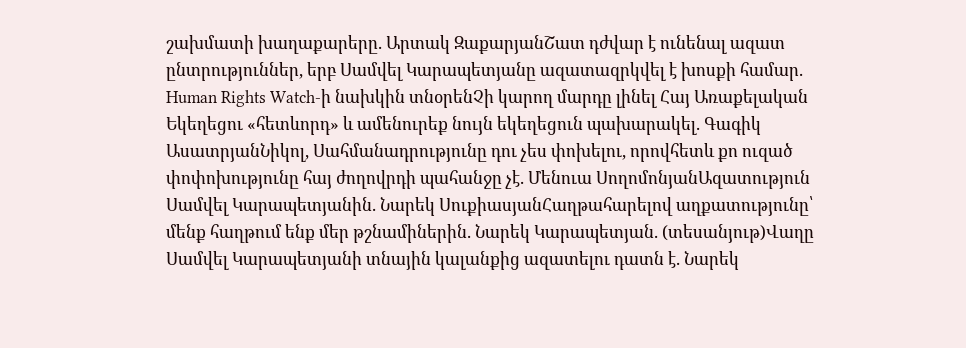շախմատի խաղաքարերը. Արտակ ԶաքարյանՇատ դժվար է ունենալ ազատ ընտրություններ, երբ Սամվել Կարապետյանը ազատազրկվել է խոսքի համար. Human Rights Watch-ի նախկին տնօրենՉի կարող մարդը լինել Հայ Առաքելական Եկեղեցու «հետևորդ» և ամենուրեք նույն եկեղեցուն պախարակել. Գագիկ ԱսատրյանՆիկոլ, Սահմանադրությունը դու չես փոխելու, որովհետև քո ուզած փոփոխությունը հայ ժողովրդի պահանջը չէ. Մենուա ՍողոմոնյանԱզատություն Սամվել Կարապետյանին. Նարեկ ՍուքիասյանՀաղթահարելով աղքատությունը՝ մենք հաղթում ենք մեր թշնամիներին. Նարեկ Կարապետյան. (տեսանյութ)Վաղը Սամվել Կարապետյանի տնային կալանքից ազատելու դատն է. Նարեկ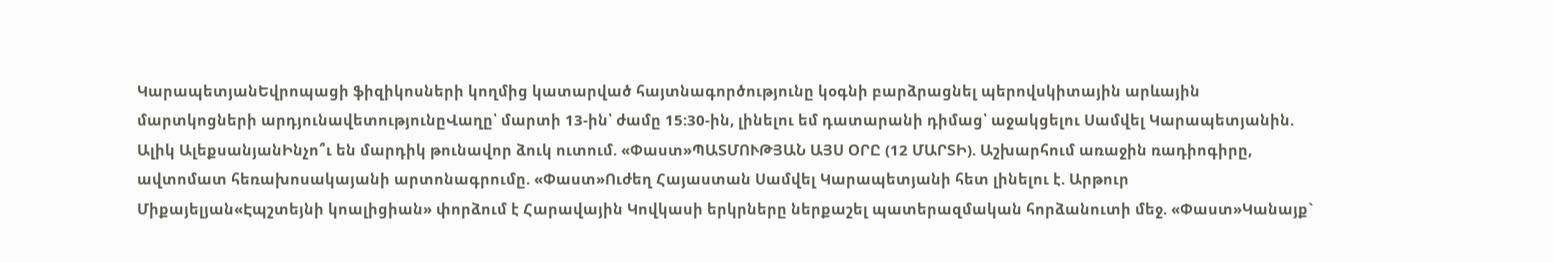ԿարապետյանԵվրոպացի ֆիզիկոսների կողմից կատարված հայտնագործությունը կօգնի բարձրացնել պերովսկիտային արևային մարտկոցների արդյունավետությունըՎաղը՝ մարտի 13-ին՝ ժամը 15:30-ին, լինելու եմ դատարանի դիմաց՝ աջակցելու Սամվել Կարապետյանին. Ալիկ ԱլեքսանյանԻնչո՞ւ են մարդիկ թունավոր ձուկ ուտում. «Փաստ»ՊԱՏՄՈՒԹՅԱՆ ԱՅՍ ՕՐԸ (12 ՄԱՐՏԻ). Աշխարհում առաջին ռադիոգիրը, ավտոմատ հեռախոսակայանի արտոնագրումը. «Փաստ»Ուժեղ Հայաստան Սամվել Կարապետյանի հետ լինելու է. Արթուր Միքայելյան«Էպշտեյնի կոալիցիան» փորձում է Հարավային Կովկասի երկրները ներքաշել պատերազմական հորձանուտի մեջ. «Փաստ»Կանայք`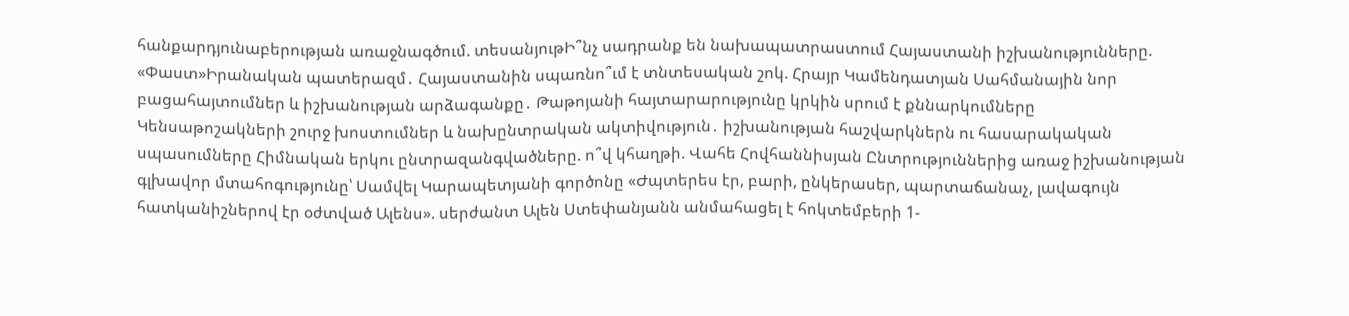հանքարդյունաբերության առաջնագծում. տեսանյութԻ՞նչ սադրանք են նախապատրաստում Հայաստանի իշխանությունները. «Փաստ»Իրանական պատերազմ․ Հայաստանին սպառնո՞ւմ է տնտեսական շոկ. Հրայր Կամենդատյան Սահմանային նոր բացահայտումներ և իշխանության արձագանքը․ Թաթոյանի հայտարարությունը կրկին սրում է քննարկումները Կենսաթոշակների շուրջ խոստումներ և նախընտրական ակտիվություն․ իշխանության հաշվարկներն ու հասարակական սպասումները Հիմնական երկու ընտրազանգվածները. ո՞վ կհաղթի. Վահե Հովհաննիսյան Ընտրություններից առաջ իշխանության գլխավոր մտահոգությունը՝ Սամվել Կարապետյանի գործոնը «Ժպտերես էր, բարի, ընկերասեր, պարտաճանաչ, լավագույն հատկանիշներով էր օժտված Ալենս». սերժանտ Ալեն Ստեփանյանն անմահացել է հոկտեմբերի 1-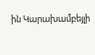ին Կարախամբեյլի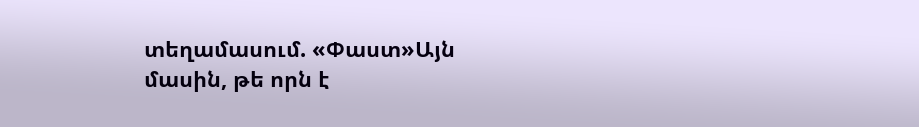տեղամասում. «Փաստ»Այն մասին, թե որն է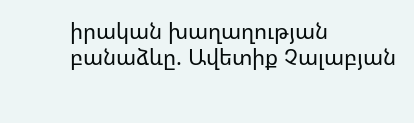իրական խաղաղության բանաձևը. Ավետիք Չալաբյան